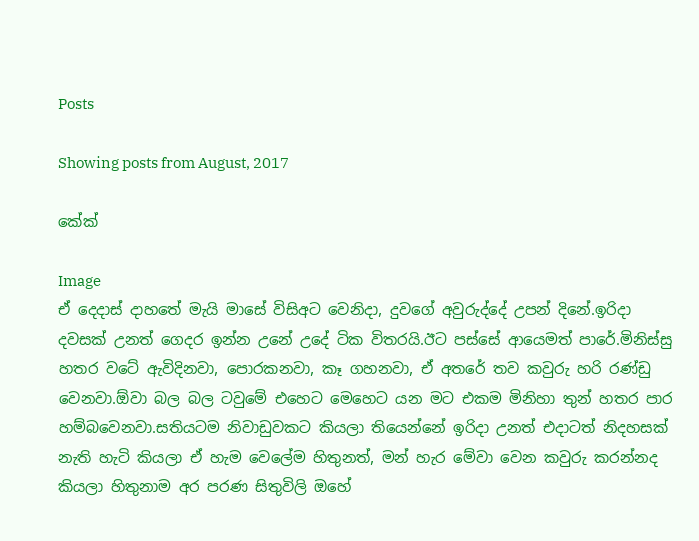Posts

Showing posts from August, 2017

කේක්

Image
ඒ දෙදාස් දාහතේ මැයි මාසේ විසිඅට වෙනිදා, දුවගේ අවුරුද්දේ උපන් දිනේ.ඉරිදා දවසක් උනත් ගෙදර ඉන්න උනේ උදේ ටික විතරයි.ඊට පස්සේ ආයෙමත් පාරේ.මිනිස්සු හතර වටේ ඇවිදිනවා, පොරකනවා, කෑ ගහනවා, ඒ අතරේ තව කවුරු හරි රණ්ඩු වෙනවා.ඕවා බල බල ටවුමේ එහෙට මෙහෙට යන මට එකම මිනිහා තුන් හතර පාර හම්බවෙනවා.සතියටම නිවාඩුවකට කියලා තියෙන්නේ ඉරිදා උනත් එදාටත් නිදහසක් නැති හැටි කියලා ඒ හැම වෙලේම හිතුනත්, මන් හැර මේවා වෙන කවුරු කරන්නද කියලා හිතුනාම අර පරණ සිතුවිලි ඔහේ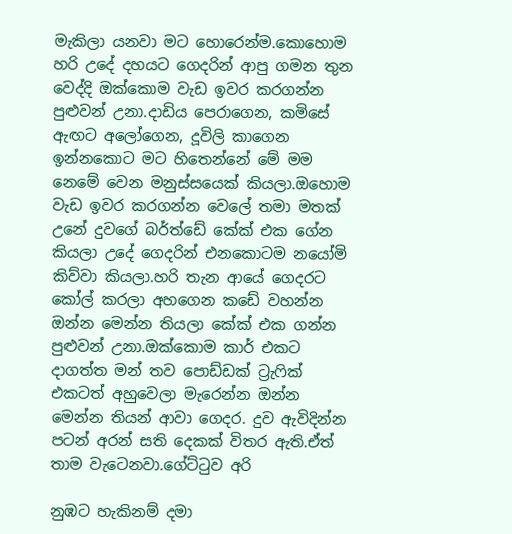මැකිලා යනවා මට හොරෙන්ම.කොහොම හරි උදේ දහයට ගෙදරින් ආපු ගමන තුන වෙද්දි ඔක්කොම වැඩ ඉවර කරගන්න පුළුවන් උනා.දාඩිය පෙරාගෙන, කමිසේ ඇඟට අලෝගෙන, දූවිලි කාගෙන ඉන්නකොට මට හිතෙන්නේ මේ මම නෙමේ වෙන මනුස්සයෙක් කියලා.ඔහොම වැඩ ඉවර කරගන්න වෙලේ තමා මතක් උනේ දුවගේ බර්ත්ඩේ කේක් එක ගේන කියලා උදේ ගෙදරින් එනකොටම නයෝමි කිව්වා කියලා.හරි තැන ආයේ ගෙදරට කෝල් කරලා අහගෙන කඩේ වහන්න ඔන්න මෙන්න තියලා කේක් එක ගන්න පුළුවන් උනා.ඔක්කොම කාර් එකට දාගත්ත මන් තව පොඩ්ඩක් ට්‍රැෆික් එකටත් අහුවෙලා මැරෙන්න ඔන්න මෙන්න තියන් ආවා ගෙදර. දුව ඇවිදින්න පටන් අරන් සති දෙකක් විතර ඇති.ඒත් තාම වැටෙනවා.ගේට්ටුව අරි

නුඹට හැකිනම් දමා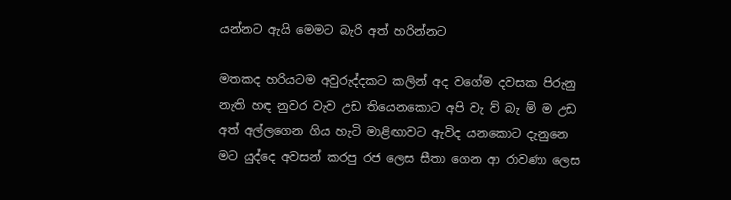යන්නට ඇයි මෙමට බැරි අත් හරින්නට

මතකද හරියටම අවුරුද්දකට කලින් අද වගේම දවසක පිරුනු නැති හඳ නුවර වැව උඩ තියෙනකොට අපි වැ ව් බැ ම් ම උඩ අත් අල්ලගෙන ගිය හැටි මාළිඟාවට ඇවිද යනකොට දැනුනෙ මට යුද්දෙ අවසන් කරපු රජ ලෙස සීතා ගෙන ආ රාවණා ලෙස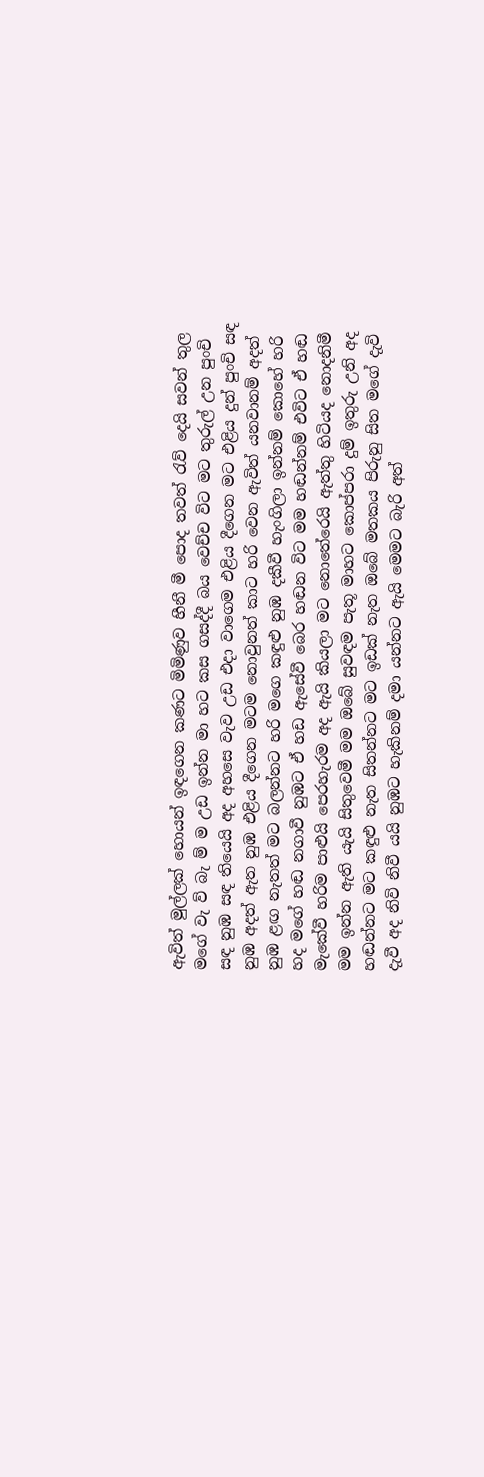ඇවිත් මුල්ලක් හොයන් ඉඳගෙන කණට මිමිණුව හීනී මී පොද තවත් රැව් දෙයි සවන් තුල මගේ වැ ව් බැ ම් ම උඩ ඉන්න මා හට කස ගසද්දී බය වෙච්ච විට මට තුරුල් උන පුංචි සඳ නුඹ සඳ තියෙයි අද අහසෙ වැව උඩ එදා වාගෙම එළිය දීගෙන මට එළිය දුන් පුංචි සඳ නුඹ අදත් ඇත නුඹ එළිය දීගෙන මටම නොවුනත් කාට හරි වෙන ඇවිත් යනවානම් අදත් නුඹ ළඟ නැතත් මට බලන්නට හරි මගෙ කඳුළු නුඹ දකීවී හැංගිලා ඉන්නම් කොහේ හරි හද මගේ හඬ නගාවී නුඹට ඒ හඩ ඇසේවී බෙර හඬන විට මම හඬන්නම් එවිට ඒ හඬ මැකේවී හරිම පාළුයි පෙරහැරම අද ඇයි කියලා මට නොතේරෙයි ඇත්තු හිටියද නොදනිමී මම ඉන්න ඇති යැයි සිතුවෙමී මම ඔබේ සුවඳම පැතූ මාහට කොප්පරා දුම් ඉතුරු උනි අද හඬන්නට මට කඳුළු නැත සිතන්නට මට ඉඩක් නැත ඔබේ මතකය පිරුනු සිත මගේ දැවි දැවී අද නිවි නිවී යයි නුඹට හැකිනම් දමා යන්නට ඇයි මෙමට බැරි අත්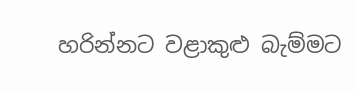හරින්නට වළාකුළු බැම්මට